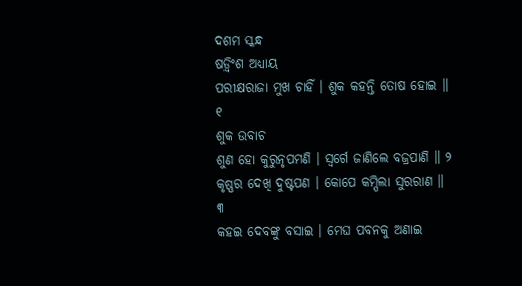ଦଶମ ସ୍କନ୍ଧ
ଷଡ଼୍ବିଂଶ ଅଧ୍ୟାୟ
ପରୀକ୍ଷରାଜା ମୁଖ ଚାହିଁ । ଶୁକ କହନ୍ତି ତୋଷ ହୋଇ ॥ ୧
ଶୁକ ଉବାଚ
ଶୁଣ ହୋ କୁରୁନୃପମଣି । ସ୍ୱର୍ଗେ ଜାଣିଲେ ବଜ୍ରପାଣି ॥ ୨
କୃଷ୍ଣର ଦେଖି ଦୁଷ୍ଟପଣ । କୋପେ କମ୍ପିଲା ସୁରରାଣ ॥ ୩
କହଇ ଦେବଙ୍କୁ ବସାଇ । ମେଘ ପବନକୁ ଅଣାଇ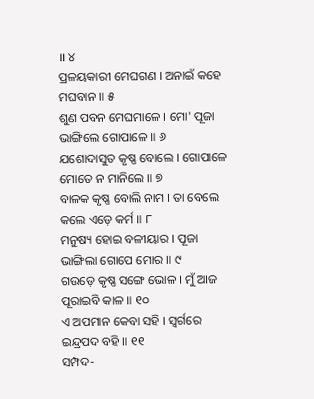॥ ୪
ପ୍ରଳୟକାରୀ ମେଘଗଣ । ଅନାଇଁ କହେ ମଘବାନ ॥ ୫
ଶୁଣ ପବନ ମେଘମାଳେ । ମୋ' ପୂଜା ଭାଙ୍ଗିଲେ ଗୋପାଳେ ॥ ୬
ଯଶୋଦାସୁତ କୃଷ୍ଣ ବୋଲେ । ଗୋପାଳେ ମୋତେ ନ ମାନିଲେ ॥ ୭
ବାଳକ କୃଷ୍ଣ ବୋଲି ନାମ । ତା ବେଲେ କଲେ ଏଡ଼େ କର୍ମ ॥ ୮
ମନୁଷ୍ୟ ହୋଇ ବଳୀୟାର । ପୂଜା ଭାଙ୍ଗିଲା ଗୋପେ ମୋର ॥ ୯
ଗଉଡ଼େ କୃଷ୍ଣ ସଙ୍ଗେ ଭୋଳ । ମୁଁ ଆଜ ପୂରାଇବି କାଳ ॥ ୧୦
ଏ ଅପମାନ କେବା ସହି । ସ୍ୱର୍ଗରେ ଇନ୍ଦ୍ରପଦ ବହି ॥ ୧୧
ସମ୍ପଦ-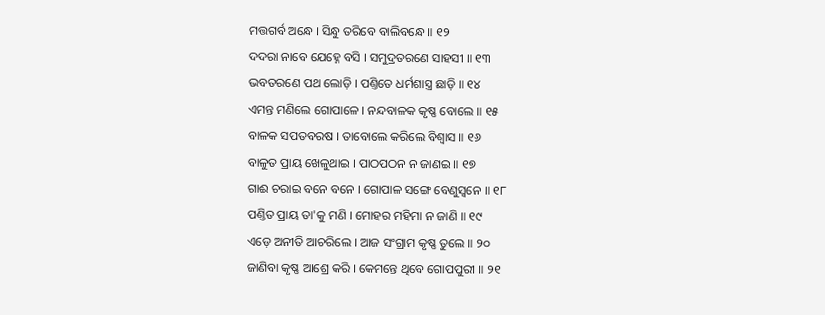ମତ୍ତଗର୍ବ ଅନ୍ଧେ । ସିନ୍ଧୁ ତରିବେ ବାଲିବନ୍ଧେ ॥ ୧୨
ଦଦରା ନାବେ ଯେହ୍ନେ ବସି । ସମୁଦ୍ରତରଣେ ସାହସୀ ॥ ୧୩
ଭବତରଣେ ପଥ ଲୋଡ଼ି । ପଣ୍ତିତେ ଧର୍ମଶାସ୍ତ୍ର ଛାଡ଼ି ॥ ୧୪
ଏମନ୍ତ ମଣିଲେ ଗୋପାଳେ । ନନ୍ଦବାଳକ କୃଷ୍ଣ ବୋଲେ ॥ ୧୫
ବାଳକ ସପତବରଷ । ତାବୋଲେ କରିଲେ ବିଶ୍ୱାସ ॥ ୧୬
ବାଳୁତ ପ୍ରାୟ ଖେଳୁଥାଇ । ପାଠପଠନ ନ ଜାଣଇ ॥ ୧୭
ଗାଈ ଚରାଇ ବନେ ବନେ । ଗୋପାଳ ସଙ୍ଗେ ବେଣୁସ୍ୱନେ ॥ ୧୮
ପଣ୍ତିତ ପ୍ରାୟ ତା'କୁ ମଣି । ମୋହର ମହିମା ନ ଜାଣି ॥ ୧୯
ଏଡ଼େ ଅନୀତି ଆଚରିଲେ । ଆଜ ସଂଗ୍ରାମ କୃଷ୍ଣ ତୁଲେ ॥ ୨୦
ଜାଣିବା କୃଷ୍ଣ ଆଶ୍ରେ କରି । କେମନ୍ତେ ଥିବେ ଗୋପପୁରୀ ॥ ୨୧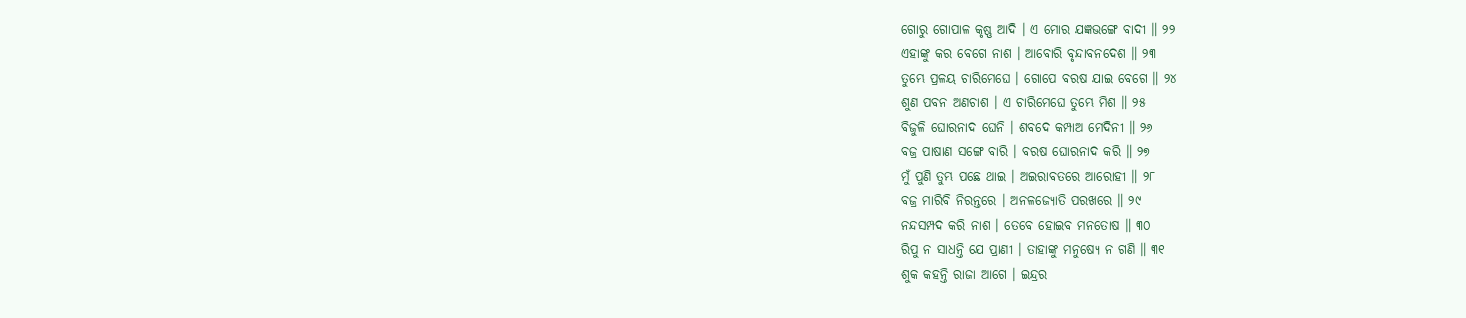ଗୋରୁ ଗୋପାଳ କୃଷ୍ଣ ଆଦି । ଏ ମୋର ଯଜ୍ଞଭଙ୍ଗେ ବାଦୀ ॥ ୨୨
ଏହାଙ୍କୁ କର ବେଗେ ନାଶ । ଆବୋରି ବୃନ୍ଦାବନଦେଶ ॥ ୨୩
ତୁମ୍ଭେ ପ୍ରଳୟ ଚାରିମେଘେ । ଗୋପେ ବରଷ ଯାଇ ବେଗେ ॥ ୨୪
ଶୁଣ ପବନ ଅଣଚାଶ । ଏ ଚାରିମେଘେ ତୁମ୍ଭେ ମିଶ ॥ ୨୫
ବିଜୁଳି ଘୋରନାଦ ଘେନି । ଶବଦେ କମ୍ପାଅ ମେଦିନୀ ॥ ୨୬
ବଜ୍ର ପାଷାଣ ସଙ୍ଗେ ବାରି । ବରଷ ଘୋରନାଦ କରି ॥ ୨୭
ମୁଁ ପୁଣି ତୁମ୍ଭ ପଛେ ଥାଇ । ଅଇରାବତରେ ଆରୋହୀ ॥ ୨୮
ବଜ୍ର ମାରିବି ନିରନ୍ତରେ । ଅନଳଜ୍ୟୋତି ପରଖରେ ॥ ୨୯
ନନ୍ଦସମ୍ପଦ କରି ନାଶ । ତେବେ ହୋଇବ ମନତୋଷ ॥ ୩୦
ରିପୁ ନ ସାଧନ୍ତି ଯେ ପ୍ରାଣୀ । ତାହାଙ୍କୁ ମନୁଷ୍ୟେ ନ ଗଣି ॥ ୩୧
ଶୁକ କହନ୍ତି ରାଜା ଆଗେ । ଇନ୍ଦ୍ରର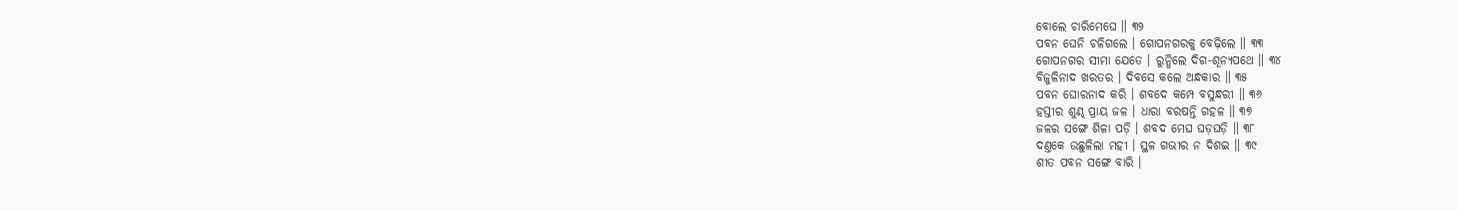ବୋଲେ ଚାରିମେଘେ ॥ ୩୨
ପବନ ଘେନି ଚଳିଗଲେ । ଗୋପନଗରକୁ ବେଢ଼ିଲେ ॥ ୩୩
ଗୋପନଗର ସୀମା ଯେତେ । ରୁନ୍ଧିଲେ ଦିଗ-ଶୂନ୍ୟପଥେ ॥ ୩୪
ବିଜୁଳିନାଦ ଖରତର । ଦିବସେ କଲେ ଅନ୍ଧକାର ॥ ୩୫
ପବନ ଘୋରନାଦ କରି । ଶବଦେ କମ୍ପେ ବସୁନ୍ଧରୀ ॥ ୩୬
ହସ୍ତୀର ଶୁଣ୍ଢ ପ୍ରାୟ ଜଳ । ଧାରା ବରଷନ୍ତି ଗହଳ ॥ ୩୭
ଜଳର ସଙ୍ଗେ ଶିଳା ପଡ଼ି । ଶବଦ ମେଘ ଘଡ଼ଘଡ଼ି ॥ ୩୮
ଦଣ୍ତକେ ଉଛୁଳିଲା ମହୀ । ସ୍ଥଳ ଗଭୀର ନ ଦିଶଇ ॥ ୩୯
ଶୀତ ପବନ ସଙ୍ଗେ ବାରି ।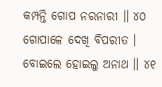କମ୍ପନ୍ତି ଗୋପ ନରନାରୀ ॥ ୪୦
ଗୋପାଳେ ଦେଖି ବିପରୀତ । ବୋଇଲେ ହୋଇଲୁ ଅନାଥ ॥ ୪୧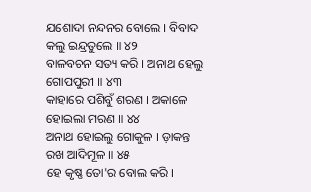ଯଶୋଦା ନନ୍ଦନର ବୋଲେ । ବିବାଦ କଲୁ ଇନ୍ଦ୍ରତୁଲେ ॥ ୪୨
ବାଳବଚନ ସତ୍ୟ କରି । ଅନାଥ ହେଲୁ ଗୋପପୁରୀ ॥ ୪୩
କାହାରେ ପଶିବୁଁ ଶରଣ । ଅକାଳେ ହୋଇଲା ମରଣ ॥ ୪୪
ଅନାଥ ହୋଇଲୁ ଗୋକୁଳ । ଡ଼ାକନ୍ତ ରଖ ଆଦିମୂଳ ॥ ୪୫
ହେ କୃଷ୍ଣ ତୋ'ର ବୋଲ କରି ।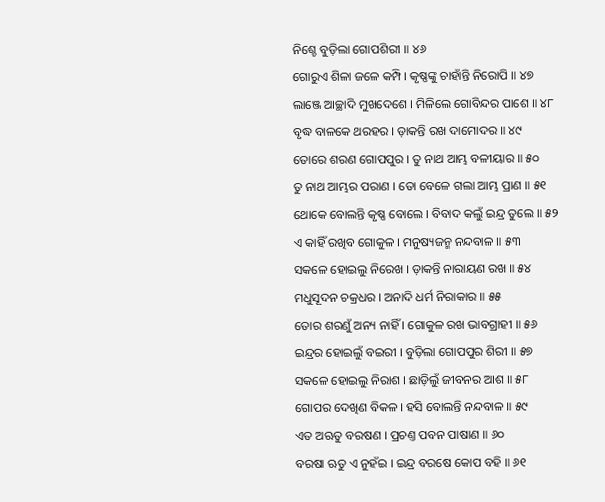ନିଶ୍ଚେ ବୁଡ଼ିଲା ଗୋପଶିରୀ ॥ ୪୬
ଗୋରୁଏ ଶିଳା ଜଳେ କମ୍ପି । କୃଷ୍ଣଙ୍କୁ ଚାହାଁନ୍ତି ନିରୋପି ॥ ୪୭
ଲାଞ୍ଜେ ଆଚ୍ଛାଦି ମୁଖଦେଶେ । ମିଳିଲେ ଗୋବିନ୍ଦର ପାଶେ ॥ ୪୮
ବୃଦ୍ଧ ବାଳକେ ଥରହର । ଡ଼ାକନ୍ତି ରଖ ଦାମୋଦର ॥ ୪୯
ତୋରେ ଶରଣ ଗୋପପୁର । ତୁ ନାଥ ଆମ୍ଭ ବଳୀୟାର ॥ ୫୦
ତୁ ନାଥ ଆମ୍ଭର ପରାଣ । ତୋ ବେଳେ ଗଲା ଆମ୍ଭ ପ୍ରାଣ ॥ ୫୧
ଥୋକେ ବୋଲନ୍ତି କୃଷ୍ଣ ବୋଲେ । ବିବାଦ କଲୁଁ ଇନ୍ଦ୍ର ତୁଲେ ॥ ୫୨
ଏ କାହିଁ ରଖିବ ଗୋକୁଳ । ମନୁଷ୍ୟଜନ୍ମ ନନ୍ଦବାଳ ॥ ୫୩
ସକଳେ ହୋଇଲୁ ନିରେଖ । ଡ଼ାକନ୍ତି ନାରାୟଣ ରଖ ॥ ୫୪
ମଧୁସୂଦନ ଚକ୍ରଧର । ଅନାଦି ଧର୍ମ ନିରାକାର ॥ ୫୫
ତୋର ଶରଣୁଁ ଅନ୍ୟ ନାହିଁ । ଗୋକୁଳ ରଖ ଭାବଗ୍ରାହୀ ॥ ୫୬
ଇନ୍ଦ୍ରର ହୋଇଲୁଁ ବଇରୀ । ବୁଡ଼ିଲା ଗୋପପୁର ଶିରୀ ॥ ୫୭
ସକଳେ ହୋଇଲୁ ନିରାଶ । ଛାଡ଼ିଲୁଁ ଜୀବନର ଆଶ ॥ ୫୮
ଗୋପର ଦେଖିଣ ବିକଳ । ହସି ବୋଲନ୍ତି ନନ୍ଦବାଳ ॥ ୫୯
ଏତ ଅଋତୁ ବରଷଣ । ପ୍ରଚଣ୍ତ ପବନ ପାଷାଣ ॥ ୬୦
ବରଷା ଋତୁ ଏ ନୁହଁଇ । ଇନ୍ଦ୍ର ବରଷେ କୋପ ବହି ॥ ୬୧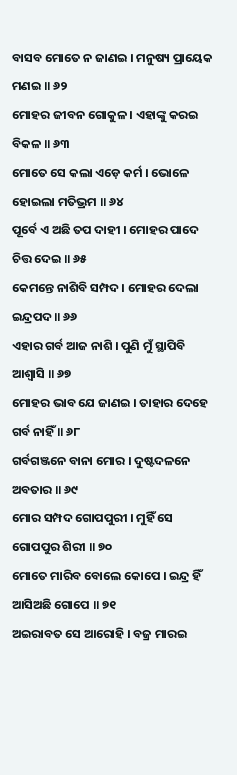ବାସବ ମୋତେ ନ ଜାଣଇ । ମନୁଷ୍ୟ ପ୍ରାୟେକ ମଣଇ ॥ ୬୨
ମୋହର ଜୀବନ ଗୋକୁଳ । ଏହାଙ୍କୁ କରଇ ବିକଳ ॥ ୬୩
ମୋତେ ସେ କଲା ଏଡ଼େ କର୍ମ । ଭୋଳେ ହୋଇଲା ମତିଭ୍ରମ ॥ ୬୪
ପୂର୍ବେ ଏ ଅଛି ତପ ଦାହୀ । ମୋହର ପାଦେ ଚିତ୍ତ ଦେଇ ॥ ୬୫
କେମନ୍ତେ ନାଶିବି ସମ୍ପଦ । ମୋହର ଦେଲା ଇନ୍ଦ୍ରପଦ ॥ ୬୬
ଏହାର ଗର୍ବ ଆଜ ନାଶି । ପୁଣି ମୁଁ ସ୍ଥାପିବି ଆଶ୍ୱାସି ॥ ୬୭
ମୋହର ଭାବ ଯେ ଜାଣଇ । ତାହାର ଦେହେ ଗର୍ବ ନାହିଁ ॥ ୬୮
ଗର୍ବଗଞ୍ଜନେ ବାନା ମୋର । ଦୁଷ୍ଟଦଳନେ ଅବତାର ॥ ୬୯
ମୋର ସମ୍ପଦ ଗୋପପୁରୀ । ମୁହିଁ ସେ ଗୋପପୁର ଶିରୀ ॥ ୭୦
ମୋତେ ମାରିବ ବୋଲେ କୋପେ । ଇନ୍ଦ୍ର ହିଁ ଆସିଅଛି ଗୋପେ ॥ ୭୧
ଅଇରାବତ ସେ ଆରୋହି । ବଜ୍ର ମାରଇ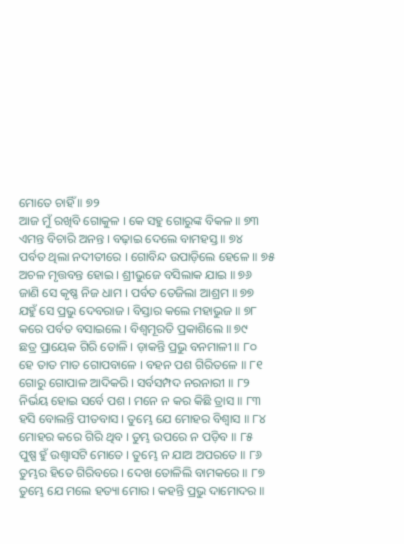ମୋତେ ଚାହିଁ ॥ ୭୨
ଆଜ ମୁଁ ରଖିବି ଗୋକୁଳ । କେ ସହୁ ଗୋରୁଙ୍କ ବିକଳ ॥ ୭୩
ଏମନ୍ତ ବିଚାରି ଅନନ୍ତ । ବଢ଼ାଇ ଦେଲେ ବାମହସ୍ତ ॥ ୭୪
ପର୍ବତ ଥିଲା ନଦୀତୀରେ । ଗୋବିନ୍ଦ ଉପାଡ଼ିଲେ ହେଳେ ॥ ୭୫
ଅଚଳ ମୃତ୍ତବନ୍ତ ହୋଇ । ଶ୍ରୀଭୁଜେ ବସିଲାକ ଯାଇ ॥ ୭୬
ଜାଣି ସେ କୃଷ୍ଣ ନିଜ ଧାମ । ପର୍ବତ ତେଜିଲା ଆଶ୍ରମ ॥ ୭୭
ଯହୁଁ ସେ ପ୍ରଭୁ ଦେବରାଜ । ବିସ୍ତାର କଲେ ମହାଭୁଜ ॥ ୭୮
କରେ ପର୍ବତ ବସାଇଲେ । ବିଶ୍ୱମୂରତି ପ୍ରକାଶିଲେ ॥ ୭୯
ଛତ୍ର ପ୍ରାୟେକ ଗିରି ତୋଳି । ଡ଼ାକନ୍ତି ପ୍ରଭୁ ବନମାଳୀ ॥ ୮୦
ହେ ତାତ ମାତ ଗୋପବାଳେ । ବହନ ପଶ ଗିରିତଳେ ॥ ୮୧
ଗୋରୁ ଗୋପାଳ ଆଦିକରି । ସର୍ବସମ୍ପଦ ନରନାରୀ ॥ ୮୨
ନିର୍ଭୟ ହୋଇ ସର୍ବେ ପଶ । ମନେ ନ କର କିଛି ତ୍ରାସ ॥ ୮୩
ହସି ବୋଲନ୍ତି ପୀତବାସ । ତୁମ୍ଭେ ଯେ ମୋହର ବିଶ୍ୱାସ ॥ ୮୪
ମୋହର କରେ ଗିରି ଥିବ । ତୁମ୍ଭ ଉପରେ ନ ପଡ଼ିବ ॥ ୮୫
ପୁଷ୍ପ ହୁଁ ଉଶ୍ୱାସଟି ମୋତେ । ତୁମ୍ଭେ ନ ଯାଅ ଅପରତେ ॥ ୮୬
ତୁମ୍ଭର ହିତେ ଗିରିବରେ । ଦେଖ ତୋଳିଲି ବାମକରେ ॥ ୮୭
ତୁମ୍ଭେ ଯେ ମଲେ ହତ୍ୟା ମୋର । କହନ୍ତି ପ୍ରଭୁ ଦାମୋଦର ॥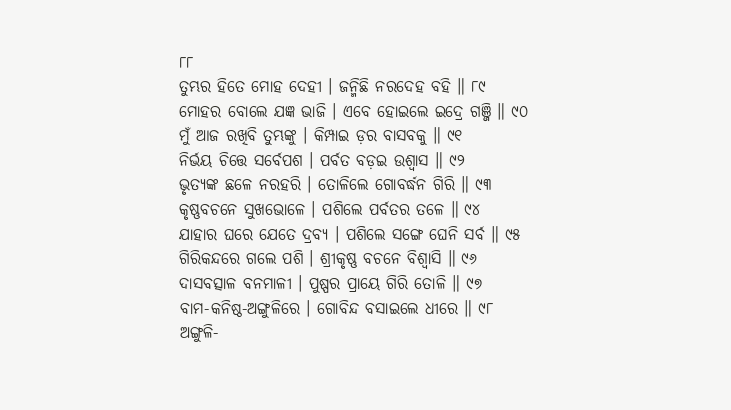୮୮
ତୁମ୍ଭର ହିତେ ମୋହ ଦେହୀ । ଜନ୍ମିଛି ନରଦେହ ବହି ॥ ୮୯
ମୋହର ବୋଲେ ଯଜ୍ଞ ଭାଜି । ଏବେ ହୋଇଲେ ଇଦ୍ରେ ଗଞ୍ଜି ॥ ୯୦
ମୁଁ ଆଜ ରଖିବି ତୁମ୍ଭଙ୍କୁ । କିମ୍ପାଇ ଡ଼ର ବାସବକୁ ॥ ୯୧
ନିର୍ଭୟ ଚିତ୍ତେ ସର୍ବେପଶ । ପର୍ବତ ବଡ଼ଇ ଉଶ୍ୱାସ ॥ ୯୨
ଭୃତ୍ୟଙ୍କ ଛଳେ ନରହରି । ତୋଳିଲେ ଗୋବର୍ଦ୍ଧନ ଗିରି ॥ ୯୩
କୃଷ୍ଣବଚନେ ସୁଖଭୋଳେ । ପଶିଲେ ପର୍ବତର ତଳେ ॥ ୯୪
ଯାହାର ଘରେ ଯେତେ ଦ୍ରବ୍ୟ । ପଶିଲେ ସଙ୍ଗେ ଘେନି ସର୍ବ ॥ ୯୫
ଗିରିକନ୍ଦରେ ଗଲେ ପଶି । ଶ୍ରୀକୃଷ୍ଣ ବଚନେ ବିଶ୍ୱାସି ॥ ୯୬
ଦାସବତ୍ସାଳ ବନମାଳୀ । ପୁଷ୍ପର ପ୍ରାୟେ ଗିରି ତୋଳି ॥ ୯୭
ବାମ-କନିଷ୍ଠ-ଅଙ୍ଗୁଳିରେ । ଗୋବିନ୍ଦ ବସାଇଲେ ଧୀରେ ॥ ୯୮
ଅଙ୍ଗୁଳି-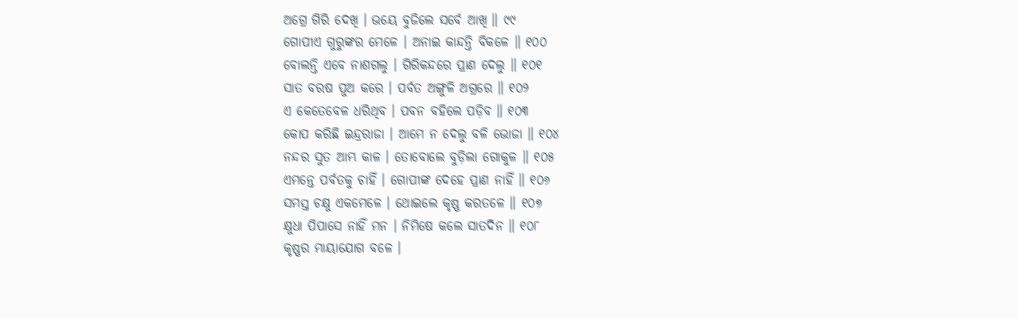ଅଗ୍ରେ ଗିରି ଦେଖି । ଭୟେ ବୁଜିଲେ ସର୍ବେ ଆଖି ॥ ୯୯
ଗୋପୀଏ ଗୁରୁଙ୍କର ମେଳେ । ଅନାଇ କାନ୍ଦନ୍ତି ବିକଳେ ॥ ୧୦୦
ବୋଲନ୍ତି ଏବେ ନାଶଗଲୁ । ଗିରିକନ୍ଦରେ ପ୍ରାଣ ଦେଲୁ ॥ ୧୦୧
ସାତ ବରଷ ପୁଅ କରେ । ପର୍ବତ ଅଙ୍ଗୁଳି ଅଗ୍ରରେ ॥ ୧୦୨
ଏ କେତେବେଳ ଧରିଥିବ । ପବନ ବହିଲେ ପଡ଼ିବ ॥ ୧୦୩
କୋପ କରିଛି ଇନ୍ଦ୍ରରାଜା । ଆମେ ନ ଦେଲୁ ବଳି ଭୋଜା ॥ ୧୦୪
ନନ୍ଦର ସୁତ ଆମ୍ଭ କାଳ । ତୋବୋଲେ ବୁଡ଼ିଲା ଗୋକୁଳ ॥ ୧୦୫
ଏମନ୍ତେ ପର୍ବତକୁ ଚାହିଁ । ଗୋପୀଙ୍କ ଦେହେ ପ୍ରାଣ ନାହିଁ ॥ ୧୦୬
ସମସ୍ତ ଚକ୍ଷୁ ଏକମେଳେ । ଥୋଇଲେ କୃଷ୍ଣ କରତଳେ ॥ ୧୦୭
କ୍ଷୁଧା ପିପାସେ ନାହିଁ ମନ । ନିମିଷେ କଲେ ସାତଦିନ ॥ ୧୦୮
କୃଷ୍ଣର ମାୟାଯୋଗ ବଳେ ।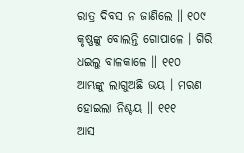ରାତ୍ର ଦିବସ ନ ଜାଣିଲେ ॥ ୧୦୯
କୃଷ୍ଣଙ୍କୁ ବୋଲନ୍ତି ଗୋପାଳେ । ଗିରି ଧଇଲୁ ବାଳକାଳେ ॥ ୧୧୦
ଆମ୍ଭଙ୍କୁ ଲାଗୁଅଛି ଭୟ । ମରଣ ହୋଇଲା ନିଶ୍ଚୟ ॥ ୧୧୧
ଆସ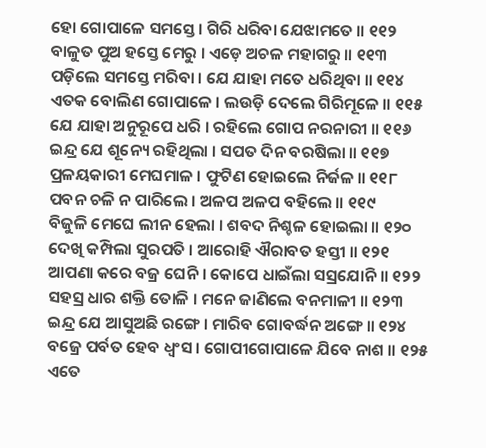ହୋ ଗୋପାଳେ ସମସ୍ତେ । ଗିରି ଧରିବା ଯେଝାମତେ ॥ ୧୧୨
ବାଳୁତ ପୁଅ ହସ୍ତେ ମେରୁ । ଏଡ଼େ ଅଚଳ ମହାଗରୁ ॥ ୧୧୩
ପଡ଼ିଲେ ସମସ୍ତେ ମରିବା । ଯେ ଯାହା ମତେ ଧରିଥିବା ॥ ୧୧୪
ଏତକ ବୋଲିଣ ଗୋପାଳେ । ଲଉଡ଼ି ଦେଲେ ଗିରିମୂଳେ ॥ ୧୧୫
ଯେ ଯାହା ଅନୁରୂପେ ଧରି । ରହିଲେ ଗୋପ ନରନାରୀ ॥ ୧୧୬
ଇନ୍ଦ୍ର ଯେ ଶୂନ୍ୟେ ରହିଥିଲା । ସପତ ଦିନ ବରଷିଲା ॥ ୧୧୭
ପ୍ରଳୟକାରୀ ମେଘମାଳ । ଫୁଟିଣ ହୋଇଲେ ନିର୍ଜଳ ॥ ୧୧୮
ପବନ ଚଳି ନ ପାରିଲେ । ଅଳପ ଅଳପ ବହିଲେ ॥ ୧୧୯
ବିଜୁଳି ମେଘେ ଲୀନ ହେଲା । ଶବଦ ନିଶ୍ଚଳ ହୋଇଲା ॥ ୧୨୦
ଦେଖି କମ୍ପିଲା ସୁରପତି । ଆରୋହି ଐରାବତ ହସ୍ତୀ ॥ ୧୨୧
ଆପଣା କରେ ବଜ୍ର ଘେନି । କୋପେ ଧାଇଁଲା ସସ୍ରଯୋନି ॥ ୧୨୨
ସହସ୍ର ଧାର ଶକ୍ତି ତୋଳି । ମନେ ଜାଣିଲେ ବନମାଳୀ ॥ ୧୨୩
ଇନ୍ଦ୍ର ଯେ ଆସୁଅଛି ରଙ୍ଗେ । ମାରିବ ଗୋବର୍ଦ୍ଧନ ଅଙ୍ଗେ ॥ ୧୨୪
ବଜ୍ରେ ପର୍ବତ ହେବ ଧ୍ୱଂସ । ଗୋପୀଗୋପାଳେ ଯିବେ ନାଶ ॥ ୧୨୫
ଏତେ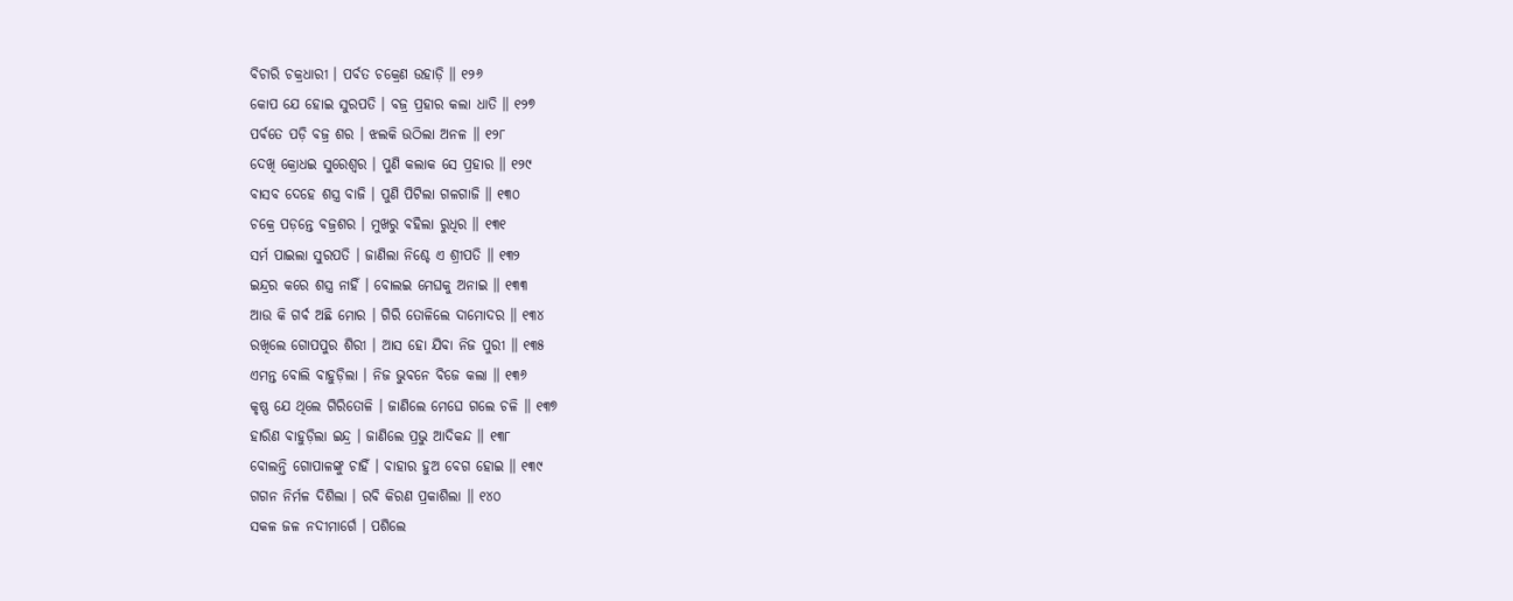ବିଚାରି ଚକ୍ରଧାରୀ । ପର୍ବତ ଚକ୍ରେଣ ଉହାଡ଼ି ॥ ୧୨୬
କୋପ ଯେ ହୋଇ ସୁରପତି । ବଜ୍ର ପ୍ରହାର କଲା ଧାତି ॥ ୧୨୭
ପର୍ବତେ ପଡ଼ି ବଜ୍ର ଶର । ଝଲକି ଉଠିଲା ଅନଳ ॥ ୧୨୮
ଦେଖି କ୍ରୋଧଇ ସୁରେଶ୍ୱର । ପୁଣି କଲାକ ସେ ପ୍ରହାର ॥ ୧୨୯
ବାସବ ଦେହେ ଶସ୍ତ୍ର ବାଜି । ପୁଣି ପିଟିଲା ଗଳଗାଜି ॥ ୧୩୦
ଚକ୍ରେ ପଡ଼ନ୍ତେ ବଜ୍ରଶର । ମୁଖରୁ ବହିଲା ରୁଧିର ॥ ୧୩୧
ସର୍ମ ପାଇଲା ସୁରପତି । ଜାଣିଲା ନିଶ୍ଚେ ଏ ଶ୍ରୀପତି ॥ ୧୩୨
ଇନ୍ଦ୍ରର କରେ ଶସ୍ତ୍ର ନାହିଁ । ବୋଲଇ ମେଘକୁ ଅନାଇ ॥ ୧୩୩
ଆଉ କି ଗର୍ବ ଅଛି ମୋର । ଗିରି ତୋଳିଲେ ଦାମୋଦର ॥ ୧୩୪
ରଖିଲେ ଗୋପପୁର ଶିରୀ । ଆସ ହୋ ଯିବା ନିଜ ପୁରୀ ॥ ୧୩୫
ଏମନ୍ତ ବୋଲି ବାହୁଡ଼ିଲା । ନିଜ ଭୁବନେ ବିଜେ କଲା ॥ ୧୩୬
କୃଷ୍ଣ ଯେ ଥିଲେ ଗିରିତୋଳି । ଜାଣିଲେ ମେଘେ ଗଲେ ଚଳି ॥ ୧୩୭
ହାରିଣ ବାହୁଡ଼ିଲା ଇନ୍ଦ୍ର । ଜାଣିଲେ ପ୍ରଭୁ ଆଦିକନ୍ଦ ॥ ୧୩୮
ବୋଲନ୍ତି ଗୋପାଳଙ୍କୁ ଚାହିଁ । ବାହାର ହୁଅ ବେଗ ହୋଇ ॥ ୧୩୯
ଗଗନ ନିର୍ମଳ ଦିଶିଲା । ରବି କିରଣ ପ୍ରକାଶିଲା ॥ ୧୪୦
ସକଳ ଜଳ ନଦୀମାର୍ଗେ । ପଶିଲେ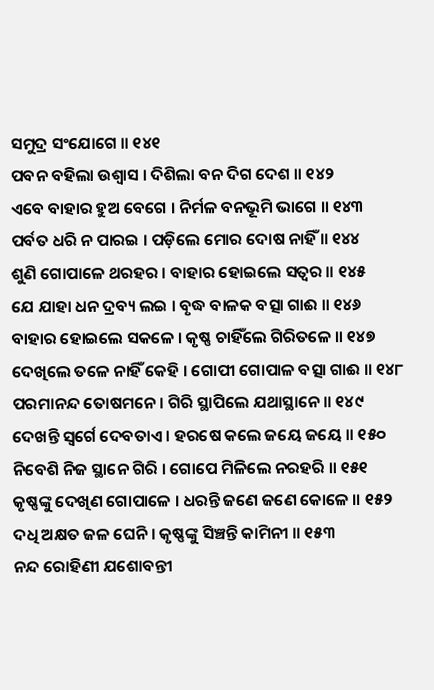ସମୁଦ୍ର ସଂଯୋଗେ ॥ ୧୪୧
ପବନ ବହିଲା ଉଶ୍ୱାସ । ଦିଶିଲା ବନ ଦିଗ ଦେଶ ॥ ୧୪୨
ଏବେ ବାହାର ହୁଅ ବେଗେ । ନିର୍ମଳ ବନଭୂମି ଭାଗେ ॥ ୧୪୩
ପର୍ବତ ଧରି ନ ପାରଇ । ପଡ଼ିଲେ ମୋର ଦୋଷ ନାହିଁ ॥ ୧୪୪
ଶୁଣି ଗୋପାଳେ ଥରହର । ବାହାର ହୋଇଲେ ସତ୍ୱର ॥ ୧୪୫
ଯେ ଯାହା ଧନ ଦ୍ରବ୍ୟ ଲଇ । ବୃଦ୍ଧ ବାଳକ ବତ୍ସା ଗାଈ ॥ ୧୪୬
ବାହାର ହୋଇଲେ ସକଳେ । କୃଷ୍ଣ ଚାହିଁଲେ ଗିରିତଳେ ॥ ୧୪୭
ଦେଖିଲେ ତଳେ ନାହିଁ କେହି । ଗୋପୀ ଗୋପାଳ ବତ୍ସା ଗାଈ ॥ ୧୪୮
ପରମାନନ୍ଦ ତୋଷମନେ । ଗିରି ସ୍ଥାପିଲେ ଯଥାସ୍ଥାନେ ॥ ୧୪୯
ଦେଖନ୍ତି ସ୍ୱର୍ଗେ ଦେବତାଏ । ହରଷେ କଲେ ଜୟେ ଜୟେ ॥ ୧୫୦
ନିବେଶି ନିଜ ସ୍ଥାନେ ଗିରି । ଗୋପେ ମିଳିଲେ ନରହରି ॥ ୧୫୧
କୃଷ୍ଣଙ୍କୁ ଦେଖିଣ ଗୋପାଳେ । ଧରନ୍ତି ଜଣେ ଜଣେ କୋଳେ ॥ ୧୫୨
ଦଧି ଅକ୍ଷତ ଜଳ ଘେନି । କୃଷ୍ଣଙ୍କୁ ସିଞ୍ଚନ୍ତି କାମିନୀ ॥ ୧୫୩
ନନ୍ଦ ରୋହିଣୀ ଯଶୋବନ୍ତୀ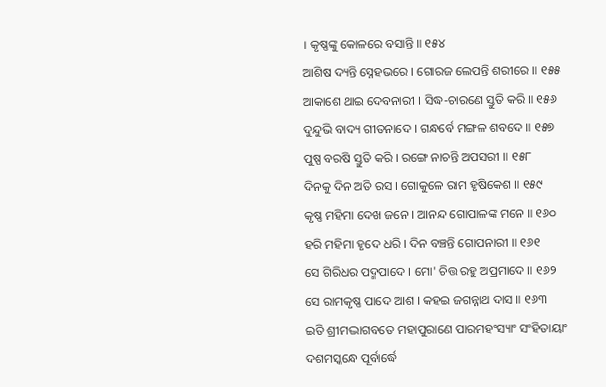। କୃଷ୍ଣଙ୍କୁ କୋଳରେ ବସାନ୍ତି ॥ ୧୫୪
ଆଶିଷ ଦ୍ୟନ୍ତି ସ୍ନେହଭରେ । ଗୋରଜ ଲେପନ୍ତି ଶରୀରେ ॥ ୧୫୫
ଆକାଶେ ଥାଇ ଦେବନାରୀ । ସିଦ୍ଧ-ଚାରଣେ ସ୍ତୁତି କରି ॥ ୧୫୬
ଦୁନ୍ଦୁଭି ବାଦ୍ୟ ଗୀତନାଦେ । ଗନ୍ଧର୍ବେ ମଙ୍ଗଳ ଶବଦେ ॥ ୧୫୭
ପୁଷ୍ପ ବରଷି ସ୍ତୁତି କରି । ରଙ୍ଗେ ନାଚନ୍ତି ଅପସରୀ ॥ ୧୫୮
ଦିନକୁ ଦିନ ଅତି ରସ । ଗୋକୁଳେ ରାମ ହୃଷିକେଶ ॥ ୧୫୯
କୃଷ୍ଣ ମହିମା ଦେଖ ଜନେ । ଆନନ୍ଦ ଗୋପାଳଙ୍କ ମନେ ॥ ୧୬୦
ହରି ମହିମା ହୃଦେ ଧରି । ଦିନ ବଞ୍ଚନ୍ତି ଗୋପନାରୀ ॥ ୧୬୧
ସେ ଗିରିଧର ପଦ୍ମପାଦେ । ମୋ' ଚିତ୍ତ ରହୁ ଅପ୍ରମାଦେ ॥ ୧୬୨
ସେ ରାମକୃଷ୍ଣ ପାଦେ ଆଶ । କହଇ ଜଗନ୍ନାଥ ଦାସ ॥ ୧୬୩
ଇତି ଶ୍ରୀମଦ୍ଭାଗବତେ ମହାପୁରାଣେ ପାରମହଂସ୍ୟାଂ ସଂହିତାୟାଂ
ଦଶମସ୍କନ୍ଧେ ପୂର୍ବାର୍ଦ୍ଧେ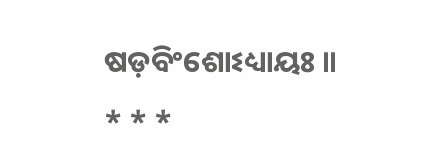ଷଡ଼ବିଂଶୋଽଧ୍ୟାୟଃ ॥
* * *